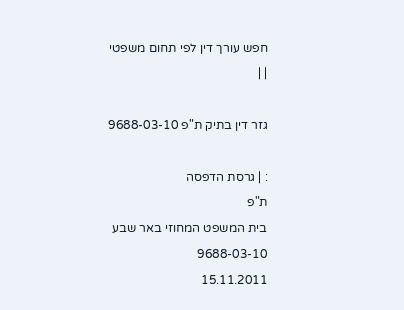חפש עורך דין לפי תחום משפטי
| |

גזר דין בתיק ת"פ 9688-03-10

: | גרסת הדפסה
ת"פ
בית המשפט המחוזי באר שבע
9688-03-10
15.11.2011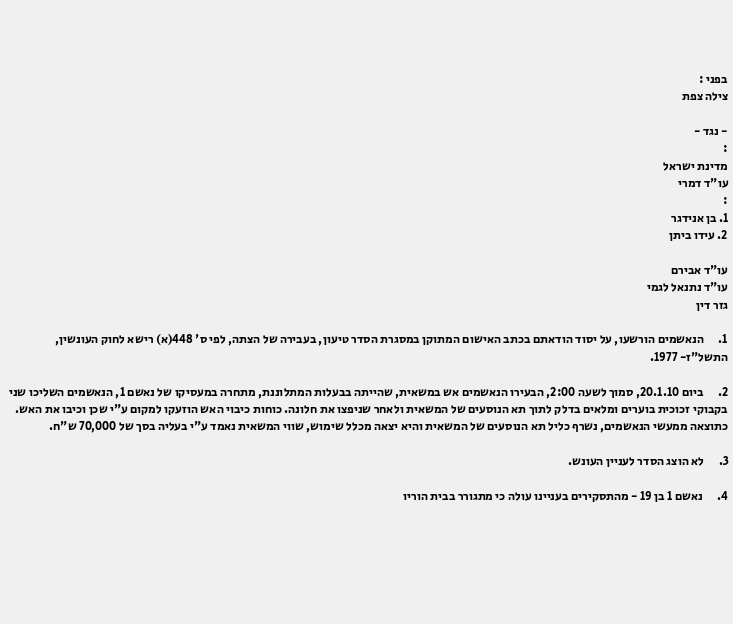בפני :
צילה צפת

- נגד -
:
מדינת ישראל
עו"ד דמרי
:
1. בן אנידגר
2. עידו ביתן

עו"ד אבירם
עו"ד נתנאל לגמי
גזר דין

1.      הנאשמים הורשעו, על יסוד הודאתם בכתב האישום המתוקן במסגרת הסדר טיעון, בעבירה של הצתה, לפי ס' 448(א) רישא לחוק העונשין, התשל"ז- 1977.

2.      ביום 20.1.10, סמוך לשעה 2:00, הבעירו הנאשמים אש במשאית, שהייתה בבעלות המתלוננת, מתחרה במעסיקו של נאשם 1, הנאשמים השליכו שני בקבוקי זכוכית בוערים ומלאים בדלק לתוך תא הנוסעים של המשאית ולאחר שניפצו את חלונה. כוחות כיבוי האש הוזעקו למקום ע"י שכן וכיבו את האש. כתוצאה ממעשי הנאשמים, נשרף כליל תא הנוסעים של המשאית והיא יצאה מכלל שימוש, שווי המשאית נאמד ע"י בעליה בסך של 70,000 ש"ח.

3.      לא הוצג הסדר לעניין העונש.

4.      נאשם 1 בן 19 - מהתסקירים בעניינו עולה כי מתגורר בבית הוריו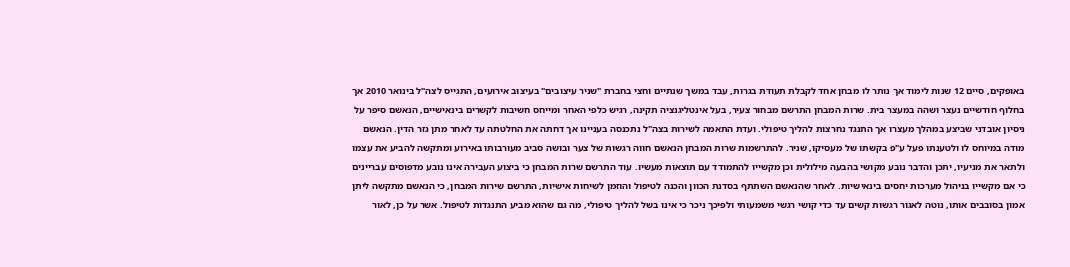באופקים, סיים 12 שנות לימוד אך נותר לו מבחן אחד לקבלת תעודת בגרות, עבד במשך שנתיים וחצי בחברת "שניר עיצובים" בעיצוב אירועים, התגייס לצה"ל בינואר 2010 אך בחלוף חודשיים נעצר ושהה במעצר בית. שרות המבחן התרשם מבחור צעיר, בעל אינטליגנציה תקינה, רגיש כלפי האחר ומייחס חשיבות לקשרים בינאישיים, הנאשם סיפר על ניסיון אובדני שביצע במהלך מעצרו אך התנגד נחרצות להליך טיפולי. ועדת התאמה לשירות בצה"ל נתכנסה בעניינו אך דחתה את החלטתה עד לאחר מתן גזר הדין. הנאשם מודה במיוחס לו ולטענתו פעל ע"פ בקשתו של מעסיקו, שניר. להתרשמות שרות המבחן הנאשם חווה רגשות של צער ובושה סביב מעורבותו באירוע ומתקשה להביע את עצמו ולתאר את מניעיו, יתכן והדבר נובע מקושי בהבעה מילולית וכן מקשייו להתמודד עם תוצאות מעשיו. עוד התרשם שרות המבחן כי ביצוע העבירה אינו נובע מדפוסים עבריינים כי אם מקשייו בניהול מערכות יחסים בינאישיות. לאחר שהנאשם השתתף בסדנת הכוון והכנה לטיפול והוזמן לשיחות אישיות, התרשם שירות המבחן, כי הנאשם מתקשה ליתן אמון בסובבים אותו, נוטה לאגור רגשות קשים עד כדי קושי רגשי משמעותי ולפיכך ניכר כי אינו בשל להליך טיפולי, מה גם שהוא מביע התנגדות לטיפול. אשר על כן, לאור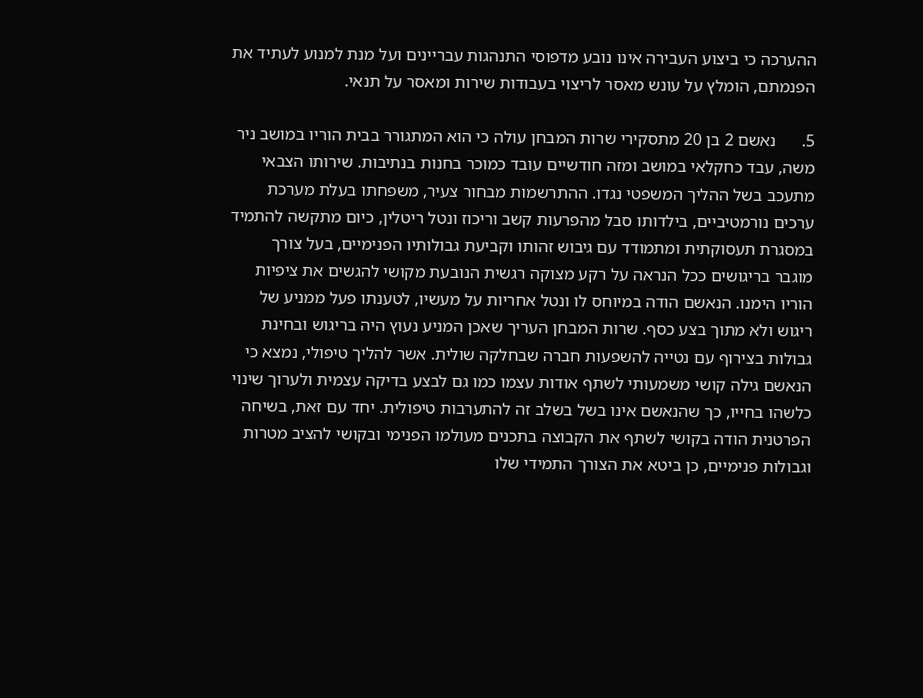ההערכה כי ביצוע העבירה אינו נובע מדפוסי התנהגות עבריינים ועל מנת למנוע לעתיד את הפנמתם, הומלץ על עונש מאסר לריצוי בעבודות שירות ומאסר על תנאי.

5.      נאשם 2 בן 20 מתסקירי שרות המבחן עולה כי הוא המתגורר בבית הוריו במושב ניר משה, עבד כחקלאי במושב ומזה חודשיים עובד כמוכר בחנות בנתיבות. שירותו הצבאי מתעכב בשל ההליך המשפטי נגדו. ההתרשמות מבחור צעיר, משפחתו בעלת מערכת ערכים נורמטיביים, בילדותו סבל מהפרעות קשב וריכוז ונטל ריטלין, כיום מתקשה להתמיד במסגרת תעסוקתית ומתמודד עם גיבוש זהותו וקביעת גבולותיו הפנימיים, בעל צורך מוגבר בריגושים ככל הנראה על רקע מצוקה רגשית הנובעת מקושי להגשים את ציפיות הוריו הימנו. הנאשם הודה במיוחס לו ונטל אחריות על מעשיו, לטענתו פעל ממניע של ריגוש ולא מתוך בצע כסף. שרות המבחן העריך שאכן המניע נעוץ היה בריגוש ובחינת גבולות בצירוף עם נטייה להשפעות חברה שבחלקה שולית. אשר להליך טיפולי, נמצא כי הנאשם גילה קושי משמעותי לשתף אודות עצמו כמו גם לבצע בדיקה עצמית ולערוך שינוי כלשהו בחייו, כך שהנאשם אינו בשל בשלב זה להתערבות טיפולית. יחד עם זאת, בשיחה הפרטנית הודה בקושי לשתף את הקבוצה בתכנים מעולמו הפנימי ובקושי להציב מטרות וגבולות פנימיים, כן ביטא את הצורך התמידי שלו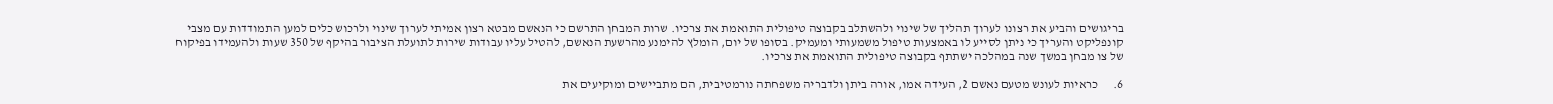בריגושים והביע את רצונו לערוך תהליך של שינוי ולהשתלב בקבוצה טיפולית התואמת את צרכיו. שרות המבחן התרשם כי הנאשם מבטא רצון אמיתי לערוך שינוי ולרכוש כלים למען התמודדות עם מצבי קונפליקט והעריך כי ניתן לסייע לו באמצעות טיפול משמעותי ומעמיק. בסופו של יום, הומלץ להימנע מהרשעת הנאשם, להטיל עליו עבודות שירות לתועלת הציבור בהיקף של 350 שעות ולהעמידו בפיקוח של צו מבחן במשך שנה במהלכה ישתתף בקבוצה טיפולית התואמת את צרכיו.

6.      כראיות לעונש מטעם נאשם 2, העידה אמו, אורה ביתן ולדבריה משפחתה נורמטיבית, הם מתביישים ומוקיעים את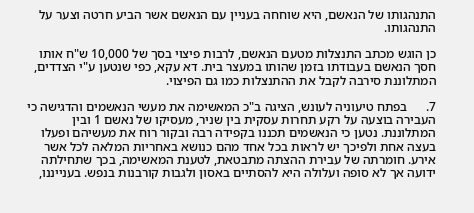התנהגותו של הנאשם, היא שוחחה בעניין עם הנאשם אשר הביע חרטה וצער על התנהגותו.

כן הוגש מכתב התנצלות מטעם הנאשם, לרבות פיצוי בסך של 10,000 ש"ח אותו חסך הנאשם בעבודתו בזמן שהותו במעצר בית. דא עקא, כפי שנטען ע"י הצדדים, המתלוננת סירבה לקבל את ההתנצלות כמו גם הפיצוי.

7.      בפתח טיעוניה לעונש, הציגה ב"כ המאשימה את מעשי הנאשמים והדגישה כי העבירה בוצעה על רקע תחרות עסקית בין שניר, מעסיקו של נאשם 1 ובין המתלוננת. נטען כי הנאשמים תכננו בקפידה רבה ובקור רוח את מעשיהם ופעלו בעצה אחת ולפיכך יש לראות בכל אחד מהם כנושא באחריות המלאה לכל אשר אירע. חומרתה של עבירת ההצתה מתבטאת, לטענת המאשימה, בכך שתחילתה ידועה אך לא סופה ועלולה היא להסתיים באסון ולגבות קורבנות בנפש. בענייננו,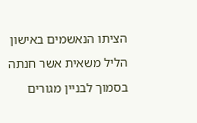הציתו הנאשמים באישון הליל משאית אשר חנתה בסמוך לבניין מגורים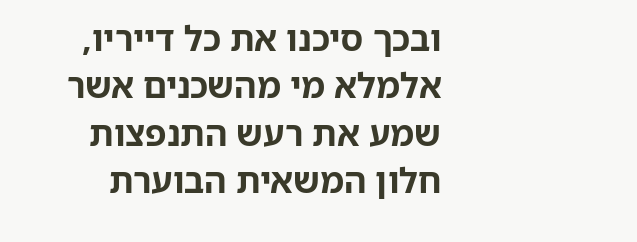ובכך סיכנו את כל דייריו, אלמלא מי מהשכנים אשר שמע את רעש התנפצות חלון המשאית הבוערת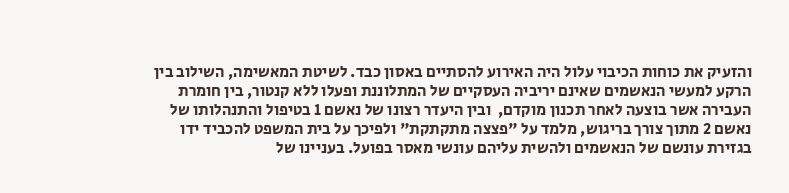והזעיק את כוחות הכיבוי עלול היה האירוע להסתיים באסון כבד. לשיטת המאשימה, השילוב בין הרקע למעשי הנאשמים שאינם יריביה העסקיים של המתלוננת ופעלו ללא קנטור, בין חומרת העבירה אשר בוצעה לאחר תכנון מוקדם,  ובין היעדר רצונו של נאשם 1 בטיפול והתנהלותו של נאשם 2 מתוך צורך בריגוש, מלמד על "פצצה מתקתקת" ולפיכך על בית המשפט להכביד ידו בגזירת עונשם של הנאשמים ולהשית עליהם עונשי מאסר בפועל. בעניינו של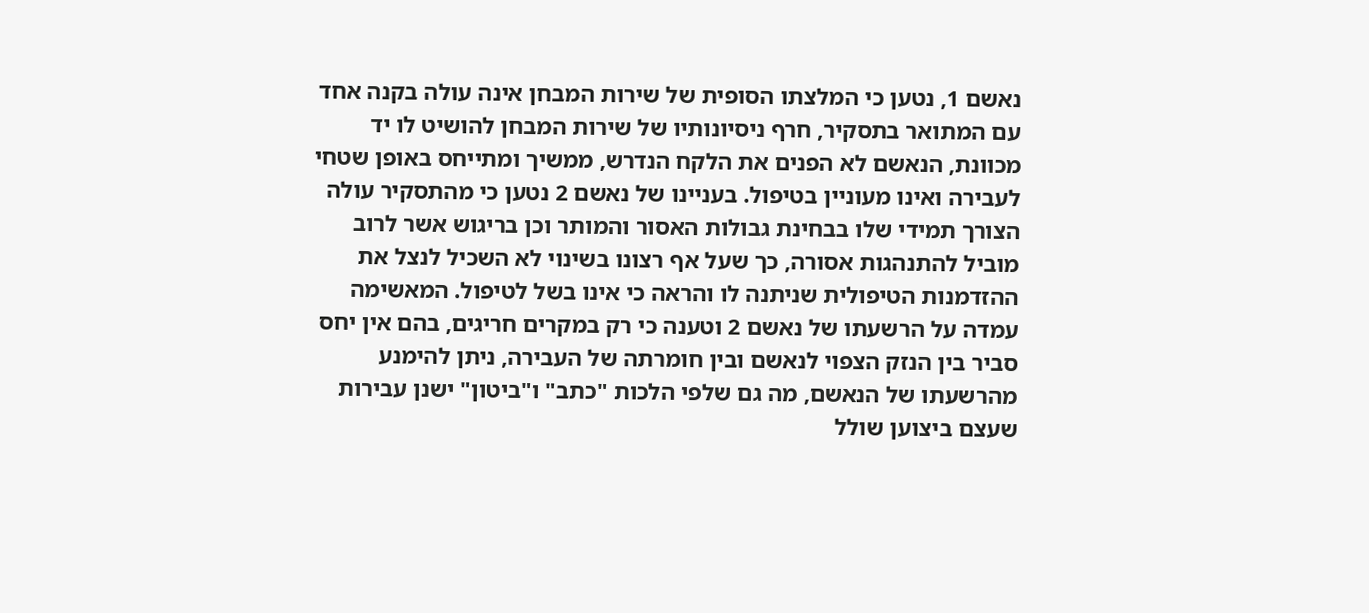נאשם 1, נטען כי המלצתו הסופית של שירות המבחן אינה עולה בקנה אחד עם המתואר בתסקיר, חרף ניסיונותיו של שירות המבחן להושיט לו יד מכוונת, הנאשם לא הפנים את הלקח הנדרש, ממשיך ומתייחס באופן שטחי לעבירה ואינו מעוניין בטיפול. בעניינו של נאשם 2 נטען כי מהתסקיר עולה הצורך תמידי שלו בבחינת גבולות האסור והמותר וכן בריגוש אשר לרוב מוביל להתנהגות אסורה, כך שעל אף רצונו בשינוי לא השכיל לנצל את ההזדמנות הטיפולית שניתנה לו והראה כי אינו בשל לטיפול. המאשימה עמדה על הרשעתו של נאשם 2 וטענה כי רק במקרים חריגים, בהם אין יחס סביר בין הנזק הצפוי לנאשם ובין חומרתה של העבירה, ניתן להימנע מהרשעתו של הנאשם, מה גם שלפי הלכות "כתב" ו"ביטון" ישנן עבירות שעצם ביצוען שולל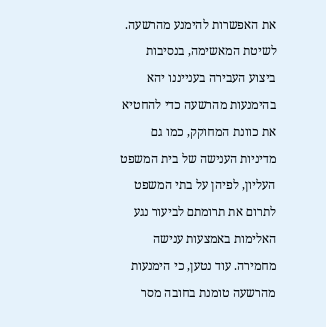את האפשרות להימנע מהרשעה. לשיטת המאשימה, בנסיבות ביצוע העבירה בענייננו יהא בהימנעות מהרשעה כדי להחטיא את כוונת המחוקק, כמו גם מדיניות הענישה של בית המשפט העליון, לפיהן על בתי המשפט לתרום את תרומתם לביעור נגע האלימות באמצעות ענישה מחמירה. עוד נטען, כי הימנעות מהרשעה טומנת בחובה מסר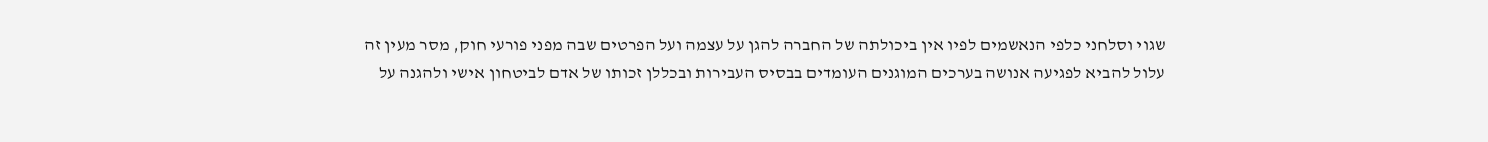שגוי וסלחני כלפי הנאשמים לפיו אין ביכולתה של החברה להגן על עצמה ועל הפרטים שבה מפני פורעי חוק, מסר מעין זה עלול להביא לפגיעה אנושה בערכים המוגנים העומדים בבסיס העבירות ובכללן זכותו של אדם לביטחון אישי ולהגנה על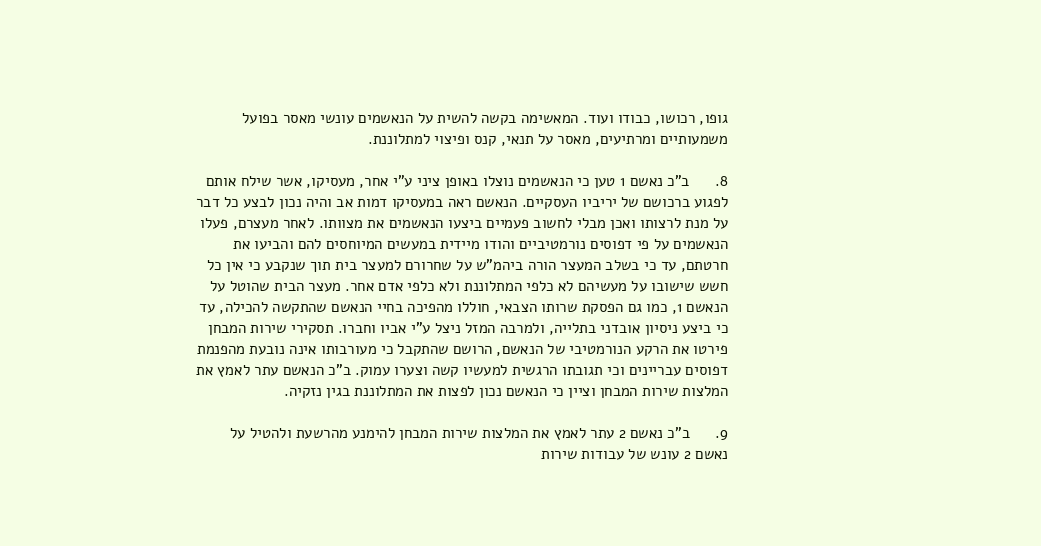גופו, רכושו, כבודו ועוד. המאשימה בקשה להשית על הנאשמים עונשי מאסר בפועל משמעותיים ומרתיעים, מאסר על תנאי, קנס ופיצוי למתלוננת.

8.      ב"כ נאשם 1 טען כי הנאשמים נוצלו באופן ציני ע"י אחר, מעסיקו, אשר שילח אותם לפגוע ברכושם של יריביו העסקיים. הנאשם ראה במעסיקו דמות אב והיה נכון לבצע כל דבר על מנת לרצותו ואכן מבלי לחשוב פעמיים ביצעו הנאשמים את מצוותו. לאחר מעצרם, פעלו הנאשמים על פי דפוסים נורמטיביים והודו מיידית במעשים המיוחסים להם והביעו את חרטתם, עד כי בשלב המעצר הורה ביהמ"ש על שחרורם למעצר בית תוך שנקבע כי אין כל חשש שישובו על מעשיהם לא כלפי המתלוננת ולא כלפי אדם אחר. מעצר הבית שהוטל על הנאשם 1, כמו גם הפסקת שרותו הצבאי, חוללו מהפיכה בחיי הנאשם שהתקשה להכילה, עד כי ביצע ניסיון אובדני בתלייה, ולמרבה המזל ניצל ע"י אביו וחברו. תסקירי שירות המבחן פירטו את הרקע הנורמטיבי של הנאשם, הרושם שהתקבל כי מעורבותו אינה נובעת מהפנמת דפוסים עבריינים וכי תגובתו הרגשית למעשיו קשה וצערו עמוק. ב"כ הנאשם עתר לאמץ את המלצות שירות המבחן וציין כי הנאשם נכון לפצות את המתלוננת בגין נזקיה.

9.      ב"כ נאשם 2 עתר לאמץ את המלצות שירות המבחן להימנע מהרשעת ולהטיל על נאשם 2 עונש של עבודות שירות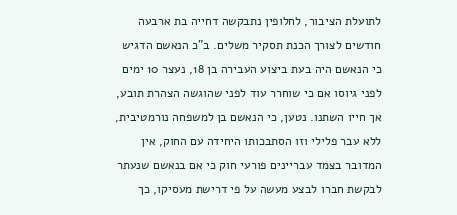לתועלת הציבור, לחלופין נתבקשה דחייה בת ארבעה חודשים לצורך הכנת תסקיר משלים. ב"כ הנאשם הדגיש כי הנאשם היה בעת ביצוע העבירה בן 18, נעצר 10 ימים לפני גיוסו אם כי שוחרר עוד לפני שהוגשה הצהרת תובע, אך חייו השתנו. נטען, כי הנאשם בן למשפחה נורמטיבית, ללא עבר פלילי וזו הסתבכותו היחידה עם החוק, אין המדובר בצמד עבריינים פורעי חוק כי אם בנאשם שנעתר לבקשת חברו לבצע מעשה על פי דרישת מעסיקו, כך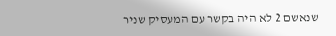שנאשם 2 לא היה בקשר עם המעסיק שניר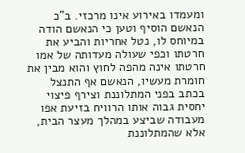ומעמדו באירוע אינו מרכזי. ב"כ הנאשם הוסיף וטען כי הנאשם הודה במיוחס לו, נטל אחריות והביע את חרטתו וכפי שעולה מעדותה של אמו חרטתו אינה מהפה לחוץ והוא מבין את חומרת מעשיו, הנאשם אף התנצל בכתב בפני המתלוננת וצירף פיצוי יחסית גבוה אותו הרוויח בזיעת אפו מעבודה שביצע במהלך מעצר הבית, אלא שהמתלוננת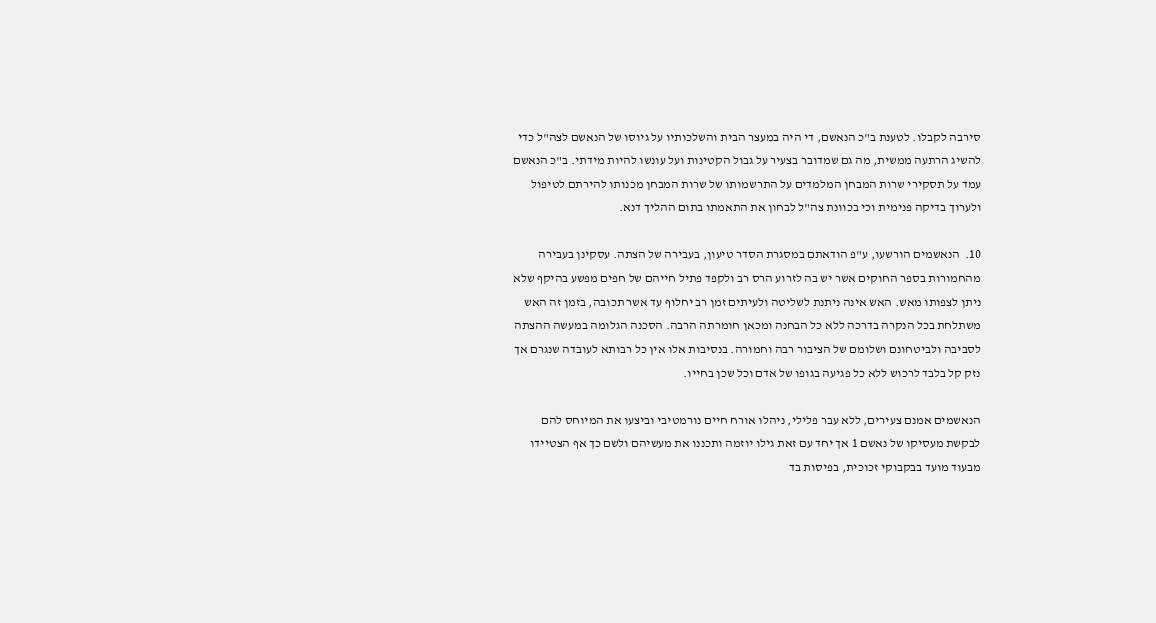סירבה לקבלו. לטענת ב"כ הנאשם, די היה במעצר הבית והשלכותיו על גיוסו של הנאשם לצה"ל כדי להשיג הרתעה ממשית, מה גם שמדובר בצעיר על גבול הקטינות ועל עונשו להיות מידתי. ב"כ הנאשם עמד על תסקירי שרות המבחן המלמדים על התרשמותו של שרות המבחן מכנותו להירתם לטיפול ולערוך בדיקה פנימית וכי בכוונת צה"ל לבחון את התאמתו בתום ההליך דנא.

10.  הנאשמים הורשעו, ע"פ הודאתם במסגרת הסדר טיעון, בעבירה של הצתה. עסקינן בעבירה מהחמורות בספר החוקים אשר יש בה לזרוע הרס רב ולקפד פתיל חייהם של חפים מפשע בהיקף שלא ניתן לצפותו מאש. האש אינה ניתנת לשליטה ולעיתים זמן רב יחלוף עד אשר תכובה, בזמן זה האש משתלחת בכל הנקרה בדרכה ללא כל הבחנה ומכאן חומרתה הרבה. הסכנה הגלומה במעשה ההצתה לסביבה ולביטחונם ושלומם של הציבור רבה וחמורה. בנסיבות אלו אין כל רבותא לעובדה שנגרם אך נזק קל בלבד לרכוש ללא כל פגיעה בגופו של אדם וכל שכן בחייו.

הנאשמים אמנם צעירים, ללא עבר פלילי, ניהלו אורח חיים נורמטיבי וביצעו את המיוחס להם לבקשת מעסיקו של נאשם 1 אך יחד עם זאת גילו יוזמה ותכננו את מעשיהם ולשם כך אף הצטיידו מבעוד מועד בבקבוקי זכוכית, בפיסות בד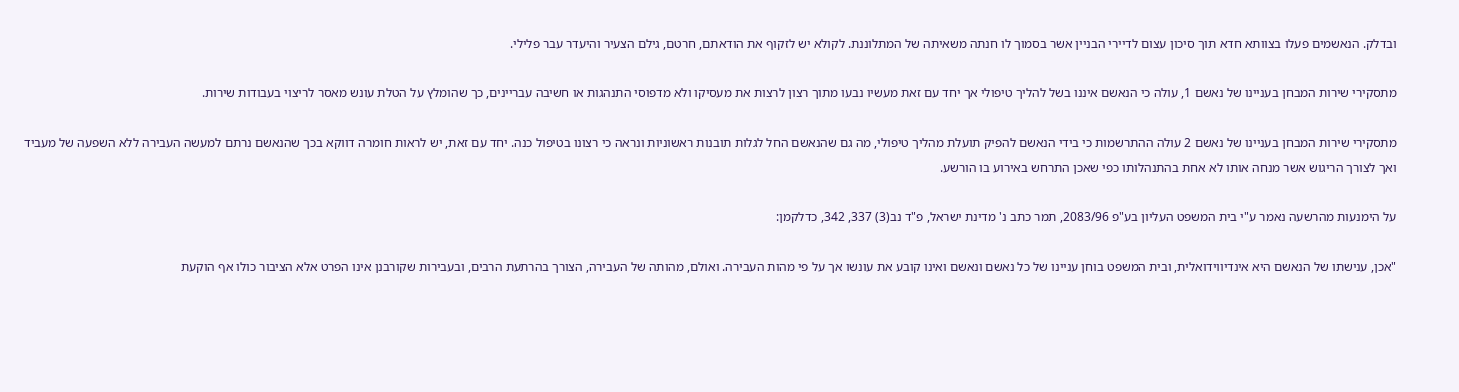ובדלק. הנאשמים פעלו בצוותא חדא תוך סיכון עצום לדיירי הבניין אשר בסמוך לו חנתה משאיתה של המתלוננת. לקולא יש לזקוף את הודאתם, חרטם, גילם הצעיר והיעדר עבר פלילי.

מתסקירי שירות המבחן בעניינו של נאשם 1, עולה כי הנאשם איננו בשל להליך טיפולי אך יחד עם זאת מעשיו נבעו מתוך רצון לרצות את מעסיקו ולא מדפוסי התנהגות או חשיבה עבריינים, כך שהומלץ על הטלת עונש מאסר לריצוי בעבודות שירות.

מתסקירי שירות המבחן בעניינו של נאשם 2 עולה ההתרשמות כי בידי הנאשם להפיק תועלת מהליך טיפולי, מה גם שהנאשם החל לגלות תובנות ראשוניות ונראה כי רצונו בטיפול כנה. יחד עם זאת, יש לראות חומרה דווקא בכך שהנאשם נרתם למעשה העבירה ללא השפעה של מעביד ואך לצורך הריגוש אשר מנחה אותו לא אחת בהתנהלותו כפי שאכן התרחש באירוע בו הורשע.

על הימנעות מהרשעה נאמר ע"י בית המשפט העליון בע"פ 2083/96, תמר כתב נ' מדינת ישראל, פ"ד נב(3) 337, 342, כדלקמן:

"אכן, ענישתו של הנאשם היא אינדיווידואלית, ובית המשפט בוחן עניינו של כל נאשם ונאשם ואינו קובע את עונשו אך על פי מהות העבירה. ואולם, מהותה של העבירה, הצורך בהרתעת הרבים, ובעבירות שקורבנן אינו הפרט אלא הציבור כולו אף הוקעת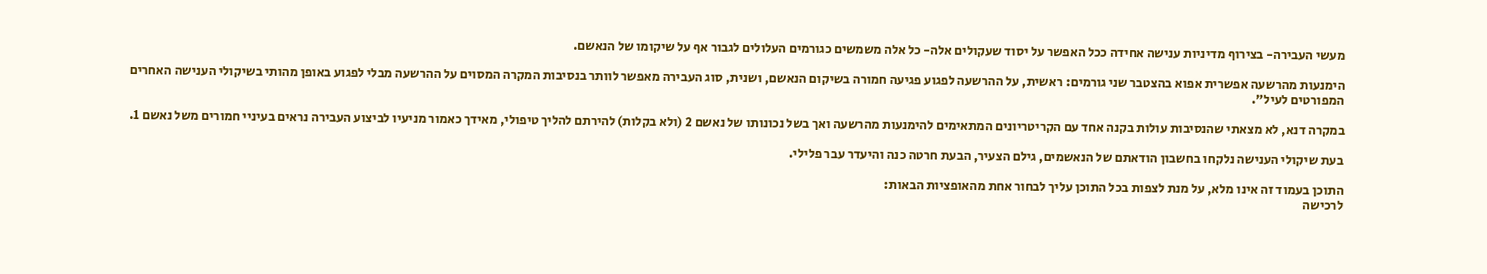מעשי העבירה- בצירוף מדיניות ענישה אחידה ככל האפשר על יסוד שעקולים אלה- כל אלה משמשים כגורמים העלולים לגבור אף על שיקומו של הנאשם.

הימנעות מהרשעה אפשרית אפוא בהצטבר שני גורמים: ראשית, על ההרשעה לפגוע פגיעה חמורה בשיקום הנאשם, ושנית, סוג העבירה מאפשר לוותר בנסיבות המקרה המסוים על ההרשעה מבלי לפגוע באופן מהותי בשיקולי הענישה האחרים המפורטים לעיל".

במקרה דנא, לא מצאתי שהנסיבות עולות בקנה אחד עם הקריטריונים המתאימים להימנעות מהרשעה ואך בשל נכונותו של נאשם 2 (ולא בקלות) להירתם להליך טיפולי, מאידך כאמור מניעיו לביצוע העבירה נראים בעיניי חמורים משל נאשם 1.

בעת שיקולי הענישה נלקחו בחשבון הודאתם של הנאשמים, גילם הצעיר, הבעת חרטה כנה והיעדר עבר פלילי.

התוכן בעמוד זה אינו מלא, על מנת לצפות בכל התוכן עליך לבחור אחת מהאופציות הבאות:
לרכישה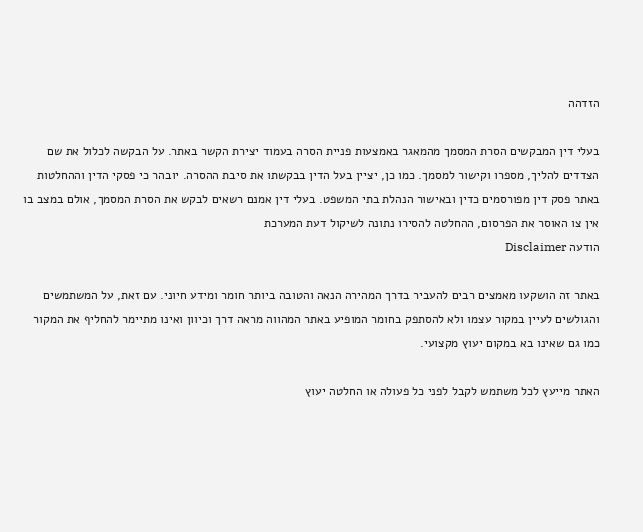הזדהה

בעלי דין המבקשים הסרת המסמך מהמאגר באמצעות פניית הסרה בעמוד יצירת הקשר באתר. על הבקשה לכלול את שם הצדדים להליך, מספרו וקישור למסמך. כמו כן, יציין בעל הדין בבקשתו את סיבת ההסרה. יובהר כי פסקי הדין וההחלטות באתר פסק דין מפורסמים כדין ובאישור הנהלת בתי המשפט. בעלי דין אמנם רשאים לבקש את הסרת המסמך, אולם במצב בו אין צו האוסר את הפרסום, ההחלטה להסירו נתונה לשיקול דעת המערכת
הודעה Disclaimer

באתר זה הושקעו מאמצים רבים להעביר בדרך המהירה הנאה והטובה ביותר חומר ומידע חיוני. עם זאת, על המשתמשים והגולשים לעיין במקור עצמו ולא להסתפק בחומר המופיע באתר המהווה מראה דרך וכיוון ואינו מתיימר להחליף את המקור כמו גם שאינו בא במקום יעוץ מקצועי.

האתר מייעץ לכל משתמש לקבל לפני כל פעולה או החלטה יעוץ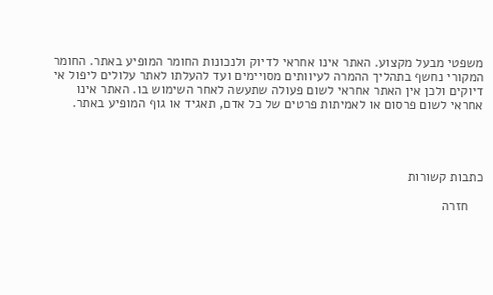משפטי מבעל מקצוע. האתר אינו אחראי לדיוק ולנכונות החומר המופיע באתר. החומר המקורי נחשף בתהליך ההמרה לעיוותים מסויימים ועד להעלתו לאתר עלולים ליפול אי דיוקים ולכן אין האתר אחראי לשום פעולה שתעשה לאחר השימוש בו. האתר אינו אחראי לשום פרסום או לאמיתות פרטים של כל אדם, תאגיד או גוף המופיע באתר.




כתבות קשורות

    חזרה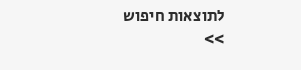לתוצאות חיפוש >>